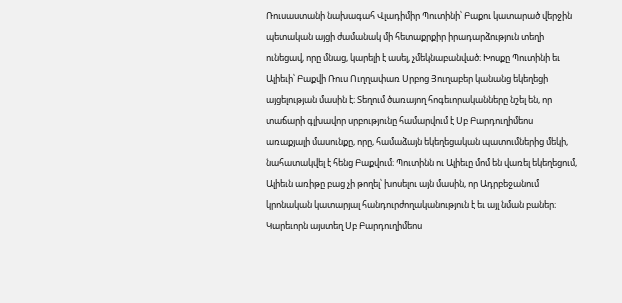Ռուսաստանի նախագահ Վլադիմիր Պուտինի՝ Բաքու կատարած վերջին պետական այցի ժամանակ մի հետաքրքիր իրադարձություն տեղի ունեցավ, որը մնաց, կարելի է ասել, չմեկնաբանված։ Խոսքը Պուտինի եւ Ալիեւի՝ Բաքվի Ռուս Ուղղափառ Սրբոց Յուղաբեր կանանց եկեղեցի այցելության մասին է։ Տեղում ծառայող հոգեւորականները նշել են, որ տաճարի գլխավոր սրբությունը համարվում է Սբ Բարդուղիմեոս առաքյալի մասունքը, որը, համաձայն եկեղեցական պատումներից մեկի, նահատակվել է հենց Բաքվում։ Պուտինն ու Ալիեւը մոմ են վառել եկեղեցում, Ալիեւն առիթը բաց չի թողել՝ խոսելու այն մասին, որ Ադրբեջանում կրոնական կատարյալ հանդուրժողականություն է եւ այլ նման բաներ։ Կարեւորն այստեղ Սբ Բարդուղիմեոս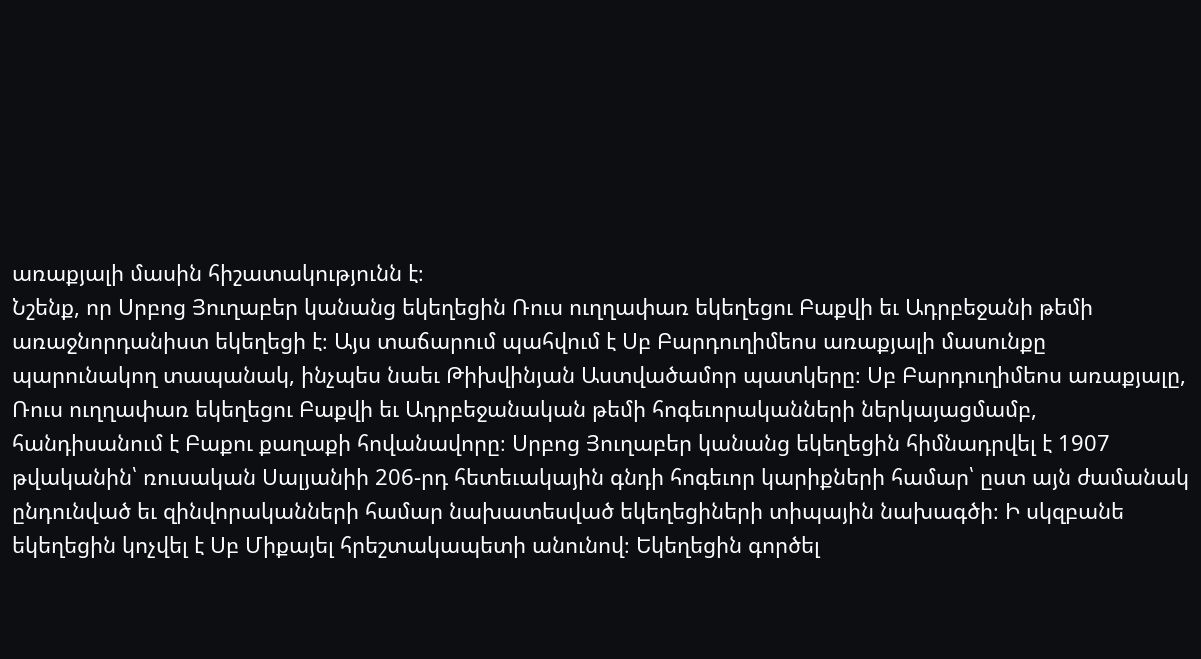առաքյալի մասին հիշատակությունն է։
Նշենք, որ Սրբոց Յուղաբեր կանանց եկեղեցին Ռուս ուղղափառ եկեղեցու Բաքվի եւ Ադրբեջանի թեմի առաջնորդանիստ եկեղեցի է։ Այս տաճարում պահվում է Սբ Բարդուղիմեոս առաքյալի մասունքը պարունակող տապանակ, ինչպես նաեւ Թիխվինյան Աստվածամոր պատկերը։ Սբ Բարդուղիմեոս առաքյալը, Ռուս ուղղափառ եկեղեցու Բաքվի եւ Ադրբեջանական թեմի հոգեւորականների ներկայացմամբ, հանդիսանում է Բաքու քաղաքի հովանավորը։ Սրբոց Յուղաբեր կանանց եկեղեցին հիմնադրվել է 1907 թվականին՝ ռուսական Սալյանիի 206-րդ հետեւակային գնդի հոգեւոր կարիքների համար՝ ըստ այն ժամանակ ընդունված եւ զինվորականների համար նախատեսված եկեղեցիների տիպային նախագծի։ Ի սկզբանե եկեղեցին կոչվել է Սբ Միքայել հրեշտակապետի անունով։ Եկեղեցին գործել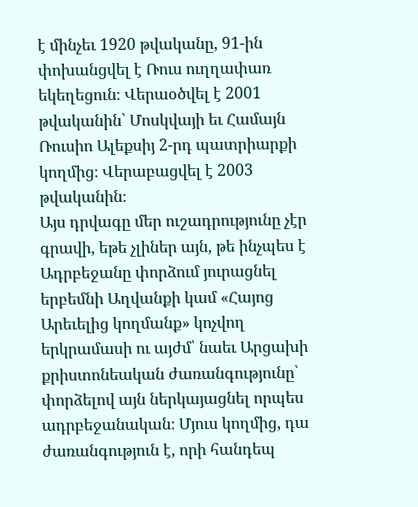է մինչեւ 1920 թվականը, 91-ին փոխանցվել է Ռուս ուղղափառ եկեղեցուն։ Վերաօծվել է 2001 թվականին՝ Մոսկվայի եւ Համայն Ռուսիո Ալեքսիյ 2-րդ պատրիարքի կողմից։ Վերաբացվել է 2003 թվականին։
Այս դրվագը մեր ուշադրությունը չէր գրավի, եթե չլիներ այն, թե ինչպես է Ադրբեջանը փորձում յուրացնել երբեմնի Աղվանքի կամ «Հայոց Արեւելից կողմանք» կոչվող երկրամասի ու այժմ՝ նաեւ Արցախի քրիստոնեական ժառանգությունը՝ փորձելով այն ներկայացնել որպես ադրբեջանական։ Մյուս կողմից, դա ժառանգություն է, որի հանդեպ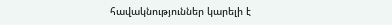հավակնություններ կարելի է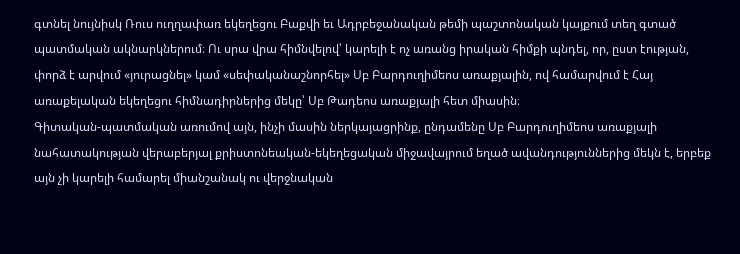գտնել նույնիսկ Ռուս ուղղափառ եկեղեցու Բաքվի եւ Ադրբեջանական թեմի պաշտոնական կայքում տեղ գտած պատմական ակնարկներում։ Ու սրա վրա հիմնվելով՝ կարելի է ոչ առանց իրական հիմքի պնդել, որ, ըստ էության, փորձ է արվում «յուրացնել» կամ «սեփականաշնորհել» Սբ Բարդուղիմեոս առաքյալին, ով համարվում է Հայ առաքելական եկեղեցու հիմնադիրներից մեկը՝ Սբ Թադեոս առաքյալի հետ միասին։
Գիտական-պատմական առումով այն, ինչի մասին ներկայացրինք, ընդամենը Սբ Բարդուղիմեոս առաքյալի նահատակության վերաբերյալ քրիստոնեական-եկեղեցական միջավայրում եղած ավանդություններից մեկն է, երբեք այն չի կարելի համարել միանշանակ ու վերջնական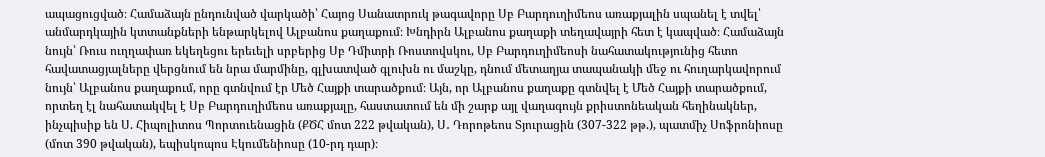ապացուցված։ Համաձայն ընդունված վարկածի՝ Հայոց Սանատրուկ թագավորը Սբ Բարդուղիմեոս առաքյալին սպանել է տվել՝ անմարդկային կտտանքների ենթարկելով Ալբանոս քաղաքում։ Խնդիրն Ալբանոս քաղաքի տեղավայրի հետ է կապված։ Համաձայն նույն՝ Ռուս ուղղափառ եկեղեցու երեւելի սրբերից Սբ Դմիտրի Ռոստովսկու, Սբ Բարդուղիմեոսի նահատակությունից հետո հավատացյալները վերցնում են նրա մարմինը, գլխատված գլուխն ու մաշկը, դնում մետաղյա տապանակի մեջ ու հուղարկավորում նույն՝ Ալբանոս քաղաքում, որը գտնվում էր Մեծ Հայքի տարածքում։ Այն, որ Ալբանոս քաղաքը գտնվել է Մեծ Հայքի տարածքում, որտեղ էլ նահատակվել է Սբ Բարդուղիմեոս առաքյալը, հաստատում են մի շարք այլ վաղագույն քրիստոնեական հեղինակներ, ինչպիսիք են Ս. Հիպոլիտոս Պորտուենացին (ՔԾՀ մոտ 222 թվական), Ս․ Դորոթեոս Տյուրացին (307-322 թթ.), պատմիչ Սոֆրոնիոսը (մոտ 390 թվական), եպիսկոպոս Էկումենիոսը (10-րդ դար)։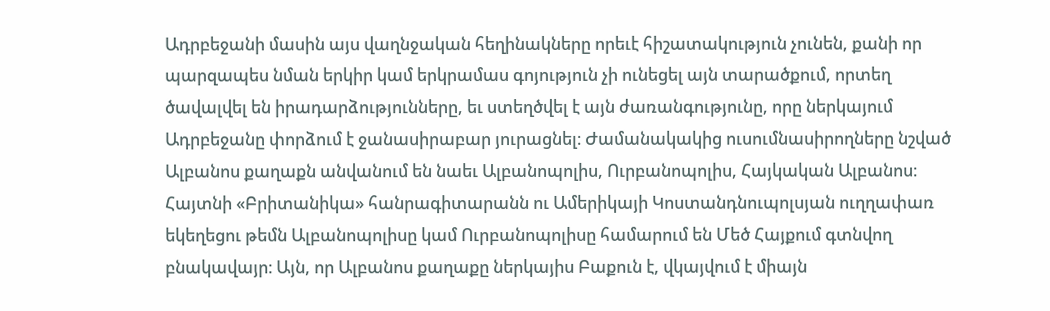Ադրբեջանի մասին այս վաղնջական հեղինակները որեւէ հիշատակություն չունեն, քանի որ պարզապես նման երկիր կամ երկրամաս գոյություն չի ունեցել այն տարածքում, որտեղ ծավալվել են իրադարձությունները, եւ ստեղծվել է այն ժառանգությունը, որը ներկայում Ադրբեջանը փորձում է ջանասիրաբար յուրացնել։ Ժամանակակից ուսումնասիրողները նշված Ալբանոս քաղաքն անվանում են նաեւ Ալբանոպոլիս, Ուրբանոպոլիս, Հայկական Ալբանոս։ Հայտնի «Բրիտանիկա» հանրագիտարանն ու Ամերիկայի Կոստանդնուպոլսյան ուղղափառ եկեղեցու թեմն Ալբանոպոլիսը կամ Ուրբանոպոլիսը համարում են Մեծ Հայքում գտնվող բնակավայր։ Այն, որ Ալբանոս քաղաքը ներկայիս Բաքուն է, վկայվում է միայն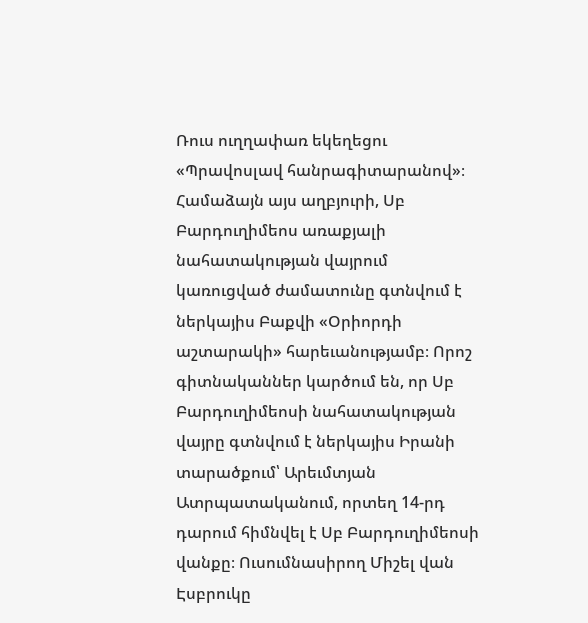Ռուս ուղղափառ եկեղեցու «Պրավոսլավ հանրագիտարանով»։
Համաձայն այս աղբյուրի, Սբ Բարդուղիմեոս առաքյալի նահատակության վայրում կառուցված ժամատունը գտնվում է ներկայիս Բաքվի «Օրիորդի աշտարակի» հարեւանությամբ։ Որոշ գիտնականներ կարծում են, որ Սբ Բարդուղիմեոսի նահատակության վայրը գտնվում է ներկայիս Իրանի տարածքում՝ Արեւմտյան Ատրպատականում, որտեղ 14-րդ դարում հիմնվել է Սբ Բարդուղիմեոսի վանքը։ Ուսումնասիրող Միշել վան Էսբրուկը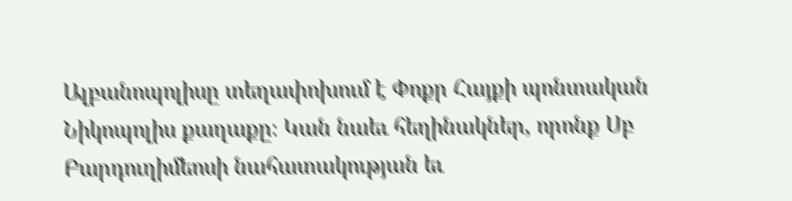Ալբանոպոլիսը տեղափոխում է Փոքր Հայքի պոնտական Նիկոպոլիս քաղաքը։ Կան նաեւ հեղինակներ, որոնք Սբ Բարդուղիմեոսի նահատակության եւ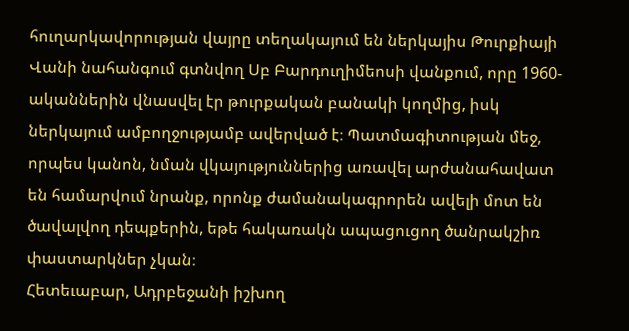հուղարկավորության վայրը տեղակայում են ներկայիս Թուրքիայի Վանի նահանգում գտնվող Սբ Բարդուղիմեոսի վանքում, որը 1960-ականներին վնասվել էր թուրքական բանակի կողմից, իսկ ներկայում ամբողջությամբ ավերված է։ Պատմագիտության մեջ, որպես կանոն, նման վկայություններից առավել արժանահավատ են համարվում նրանք, որոնք ժամանակագրորեն ավելի մոտ են ծավալվող դեպքերին, եթե հակառակն ապացուցող ծանրակշիռ փաստարկներ չկան։
Հետեւաբար, Ադրբեջանի իշխող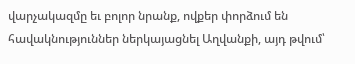վարչակազմը եւ բոլոր նրանք, ովքեր փորձում են հավակնություններ ներկայացնել Աղվանքի, այդ թվում՝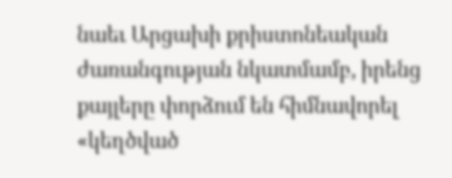նաեւ Արցախի քրիստոնեական ժառանգության նկատմամբ, իրենց քայլերը փորձում են հիմնավորել «կեղծված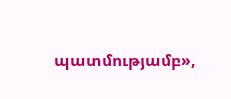պատմությամբ»,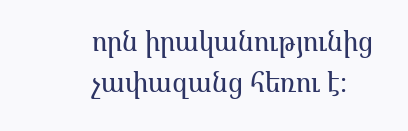որն իրականությունից չափազանց հեռու է։